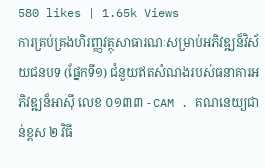580 likes | 1.65k Views
ការគ្រប់គ្រងហិរញ្ញវត្ថុសាធារណៈសម្រាប់អភិវឌ្ឍន៏វិស័យជនបទ (ផែ្នកទី១) ជំនួយឥតសំណងរបស់ធនាគារអភិវឌ្ឍន៏អាស៊ី លេខ ០១៣៣ - CAM . គណនេយ្យជាន់ខ្ពស ២ វិធី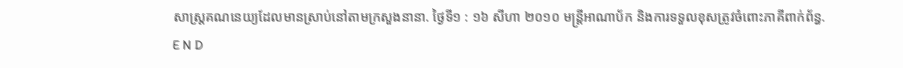សាស្រ្តគណនេយ្យដែលមានស្រាប់នៅតាមក្រសួងនានា. ថៃ្ងទី១ : ១៦ សីហា ២០១០ មន្រ្តីអាណាប័ក និងការទទួលខុសត្រូវចំពោះភាគីពាក់ព័ន្ធ.
E N D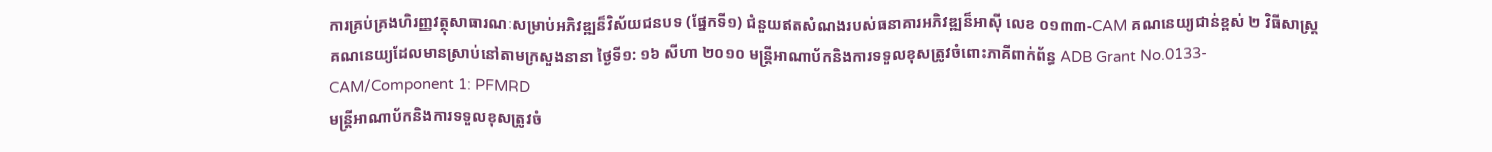ការគ្រប់គ្រងហិរញ្ញវត្ថុសាធារណៈសម្រាប់អភិវឌ្ឍន៏វិស័យជនបទ (ផែ្នកទី១) ជំនួយឥតសំណងរបស់ធនាគារអភិវឌ្ឍន៏អាស៊ី លេខ ០១៣៣-CAM គណនេយ្យជាន់ខ្ពស់ ២ វិធីសាស្រ្តគណនេយ្យដែលមានស្រាប់នៅតាមក្រសួងនានា ថៃ្ងទី១: ១៦ សីហា ២០១០ មន្រ្តីអាណាប័កនិងការទទួលខុសត្រូវចំពោះភាគីពាក់ព័ន្ធ ADB Grant No.0133-CAM/Component 1: PFMRD
មន្រ្តីអាណាប័កនិងការទទួលខុសត្រូវចំ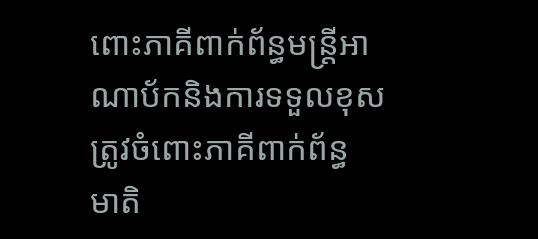ពោះភាគីពាក់ព័ន្ធមន្រ្តីអាណាប័កនិងការទទួលខុសត្រូវចំពោះភាគីពាក់ព័ន្ធ មាតិ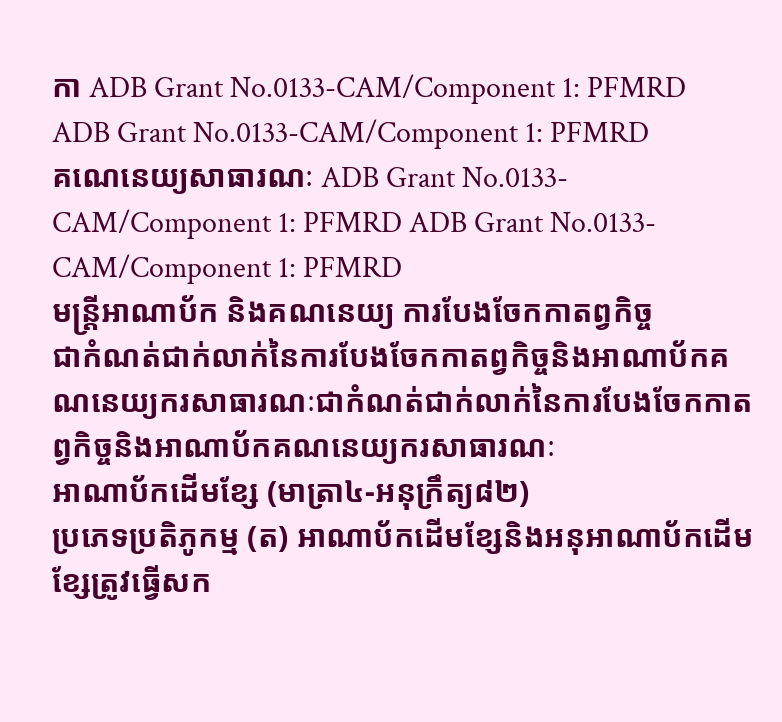កា ADB Grant No.0133-CAM/Component 1: PFMRD ADB Grant No.0133-CAM/Component 1: PFMRD
គណេនេយ្យសាធារណៈ ADB Grant No.0133-CAM/Component 1: PFMRD ADB Grant No.0133-CAM/Component 1: PFMRD
មន្រ្តីអាណាប័ក និងគណនេយ្យ ការបែងចែកកាតព្វកិច្ច
ជាកំណត់ជាក់លាក់នៃការបែងចែកកាតព្វកិច្ចនិងអាណាប័កគណនេយ្យករសាធារណៈជាកំណត់ជាក់លាក់នៃការបែងចែកកាតព្វកិច្ចនិងអាណាប័កគណនេយ្យករសាធារណៈ
អាណាប័កដើមខ្សែ (មាត្រា៤-អនុក្រឹត្យ៨២)
ប្រភេទប្រតិភូកម្ម (ត) អាណាប័កដើមខ្សែនិងអនុអាណាប័កដើមខ្សែត្រូវធើ្វសក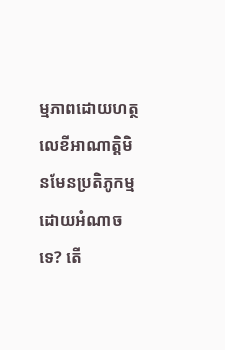ម្មភាពដោយហត្ថលេខីអាណាត្តិមិនមែនប្រតិភូកម្មដោយអំណាចទេ? តើ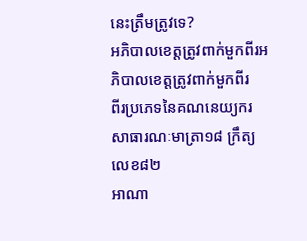នេះត្រឹមត្រូវទេ?
អភិបាលខេត្តត្រូវពាក់មួកពីរអភិបាលខេត្តត្រូវពាក់មួកពីរ
ពីរប្រភេទនៃគណនេយ្យករសាធារណៈមាត្រា១៨ ក្រឹត្យលេខ៨២
អាណា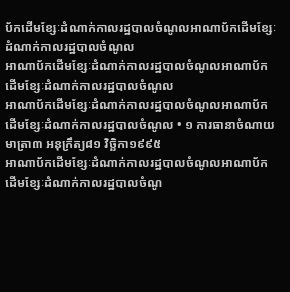ប័កដើមខ្សែៈដំណាក់កាលរដ្ឋបាលចំណូលអាណាប័កដើមខ្សែៈដំណាក់កាលរដ្ឋបាលចំណូល
អាណាប័កដើមខ្សែៈដំណាក់កាលរដ្ឋបាលចំណូលអាណាប័កដើមខ្សែៈដំណាក់កាលរដ្ឋបាលចំណូល
អាណាប័កដើមខ្សែៈដំណាក់កាលរដ្ឋបាលចំណូលអាណាប័កដើមខ្សែៈដំណាក់កាលរដ្ឋបាលចំណូល • ១ ការធានាចំណាយ មាត្រា៣ អនុក្រឹត្យ៨១ វិចិ្ឆកា១៩៩៥
អាណាប័កដើមខ្សែៈដំណាក់កាលរដ្ឋបាលចំណូលអាណាប័កដើមខ្សែៈដំណាក់កាលរដ្ឋបាលចំណូ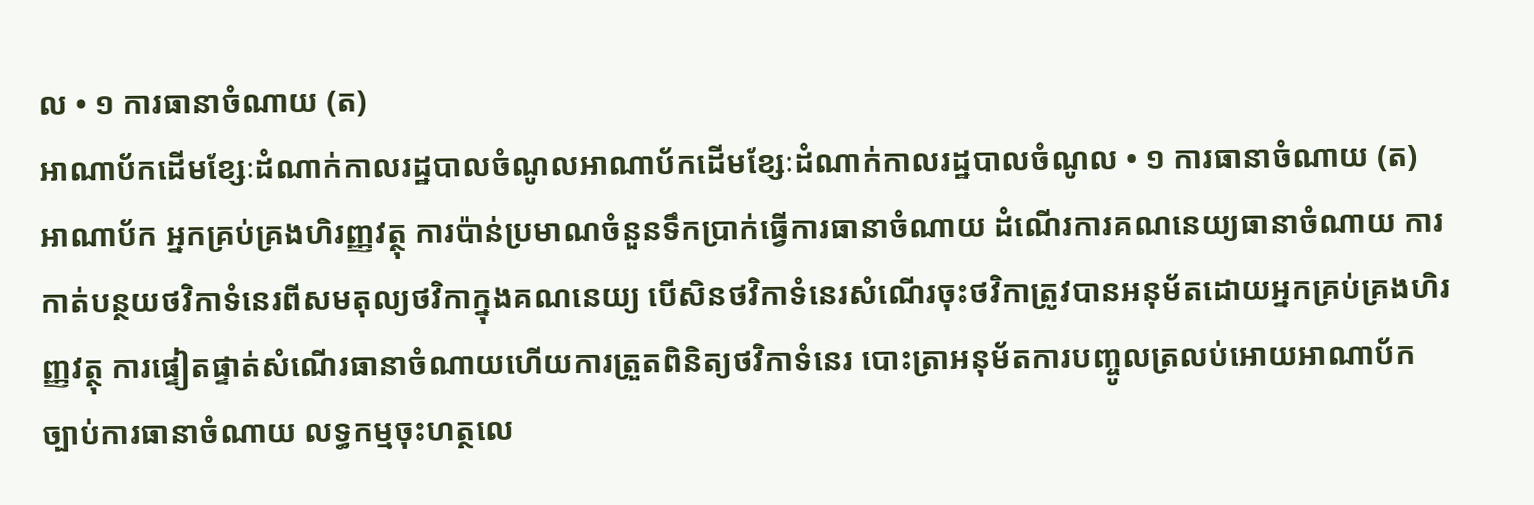ល • ១ ការធានាចំណាយ (ត)
អាណាប័កដើមខ្សែៈដំណាក់កាលរដ្ឋបាលចំណូលអាណាប័កដើមខ្សែៈដំណាក់កាលរដ្ឋបាលចំណូល • ១ ការធានាចំណាយ (ត) អាណាប័ក អ្នកគ្រប់គ្រងហិរញ្ញវត្ថុ ការប៉ាន់ប្រមាណចំនួនទឹកប្រាក់ធើ្វការធានាចំណាយ ដំណើរការគណនេយ្យធានាចំណាយ ការកាត់បន្ថយថវិកាទំនេរពីសមតុល្យថវិកាក្នុងគណនេយ្យ បើសិនថវិកាទំនេរសំណើរចុះថវិកាត្រូវបានអនុម័តដោយអ្នកគ្រប់គ្រងហិរញ្ញវត្ថុ ការផ្ទៀតផ្ទាត់សំណើរធានាចំណាយហើយការត្រួតពិនិត្យថវិកាទំនេរ បោះត្រាអនុម័តការបញ្ចូលត្រលប់អោយអាណាប័ក ច្បាប់ការធានាចំណាយ លទ្ធកម្មចុះហត្ថលេ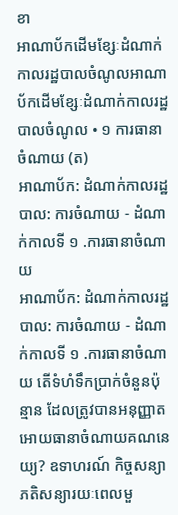ខា
អាណាប័កដើមខ្សែៈដំណាក់កាលរដ្ឋបាលចំណូលអាណាប័កដើមខ្សែៈដំណាក់កាលរដ្ឋបាលចំណូល • ១ ការធានាចំណាយ (ត)
អាណាប័ក: ដំណាក់កាលរដ្ឋបាល: ការចំណាយ - ដំណាក់កាលទី ១ .ការធានាចំណាយ
អាណាប័ក: ដំណាក់កាលរដ្ឋបាល: ការចំណាយ - ដំណាក់កាលទី ១ .ការធានាចំណាយ តើទំហំទឹកប្រាក់ចំនួនប៉ុន្មាន ដែលត្រូវបានអនុញ្ញាតអោយធានាចំណាយគណនេយ្យ? ឧទាហរណ៍ កិច្ចសន្យាភតិសន្យារយៈពេលមួ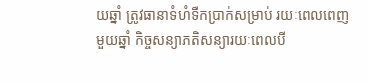យឆ្នាំ ត្រូវធានាទំហំទឺកប្រាក់សម្រាប់ រយៈពេលពេញមួយឆ្នាំ កិច្ចសន្យាភតិសន្យារយៈពេលបី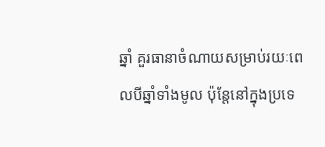ឆ្នាំ គួរធានាចំណាយសម្រាប់រយៈពេលបីឆ្នាំទាំងមូល ប៉ុន្តែនៅក្នុងប្រទេ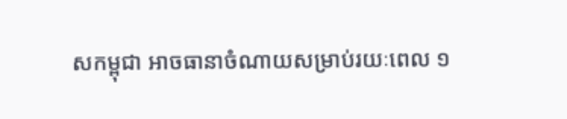សកម្ពុជា អាចធានាចំណាយសម្រាប់រយៈពេល ១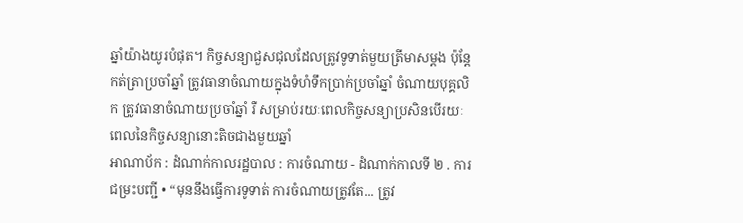ឆ្នាំយ៉ាងយូរបំផុត។ កិច្ចសន្យាជួសជុលដែលត្រូវទូទាត់មួយត្រីមាសម្តង ប៉ុន្តែកត់ត្រាប្រចាំឆ្នាំ ត្រូវធានាចំណាយក្នុងទំហំទឹកប្រាក់ប្រចាំឆ្នាំ ចំណាយបុគ្គលិក ត្រូវធានាចំណាយប្រចាំឆ្នាំ រឺ សម្រាប់រយៈពេលកិច្ចសន្យាប្រសិនបើរយៈពេលនៃកិច្ចសន្យានោះតិចជាងមួយឆ្នាំ
អាណាប័ក : ដំណាក់កាលរដ្ឋបាល : ការចំណាយ - ដំណាក់កាលទី ២ . ការជម្រះបញ្ជី • “មុននឹងធ្វើការទូទាត់ ការចំណាយត្រូវតែ... ត្រូវ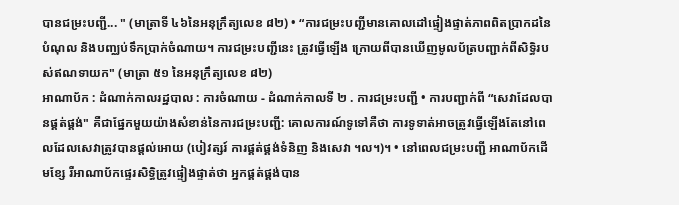បានជម្រះបញ្ជី... " (មាត្រាទី ៤៦នៃអនុក្រឹត្យលេខ ៨២) • “ការជម្រះបញ្ជីមានគោលដៅផ្ទៀងផ្ទាត់ភាពពិតប្រាកដនៃបំណុល និងបញ្ឈប់ទឹកប្រាក់ចំណាយ។ ការជម្រះបញ្ជីនេះ ត្រូវធ្វើឡើង ក្រោយពីបានឃើញមូលប័ត្របញ្ជាក់ពីសិទ្ធិរបស់ឥណទាយក" (មាត្រា ៥១ នៃអនុក្រឹត្យលេខ ៨២)
អាណាប័ក : ដំណាក់កាលរដ្ឋបាល : ការចំណាយ - ដំណាក់កាលទី ២ . ការជម្រះបញ្ជី • ការបញ្ជាក់ពី “សេវាដែលបានផ្គត់ផ្គង់" គឺជាផ្នែកមួយយ៉ាងសំខាន់នៃការជម្រះបញ្ជី: គោលការណ៍ទូទៅគឺថា ការទូទាត់អាចត្រូវធ្វើឡើងតែនៅពេលដែលសេវាត្រូវបានផ្តល់អោយ (បៀវត្សរ៍ ការផ្គត់ផ្គង់ទំនិញ និងសេវា ។ល។)។ • នៅពេលជម្រះបញ្ជី អាណាប័កដើមខ្សែ រឺអាណាប័កផ្ទេរសិទ្ធិត្រូវផ្ទៀងផ្ទាត់ថា អ្នកផ្គត់ផ្គង់បាន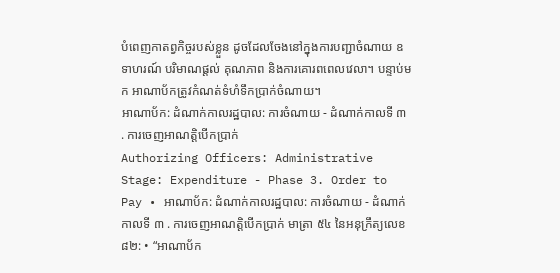បំពេញកាតព្វកិច្ចរបស់ខ្លួន ដូចដែលចែងនៅក្នុងការបញ្ជាចំណាយ ឧទាហរណ៍ បរិមាណផ្តល់ គុណភាព និងការគោរពពេលវេលា។ បន្ទាប់មក អាណាប័កត្រូវកំណត់ទំហំទឹកប្រាក់ចំណាយ។
អាណាប័ក: ដំណាក់កាលរដ្ឋបាល: ការចំណាយ - ដំណាក់កាលទី ៣ . ការចេញអាណត្តិបើកប្រាក់
Authorizing Officers: Administrative Stage: Expenditure - Phase 3. Order to Pay • អាណាប័ក: ដំណាក់កាលរដ្ឋបាល: ការចំណាយ - ដំណាក់កាលទី ៣ . ការចេញអាណត្តិបើកប្រាក់ មាត្រា ៥៤ នៃអនុក្រឹត្យលេខ ៨២: • “អាណាប័ក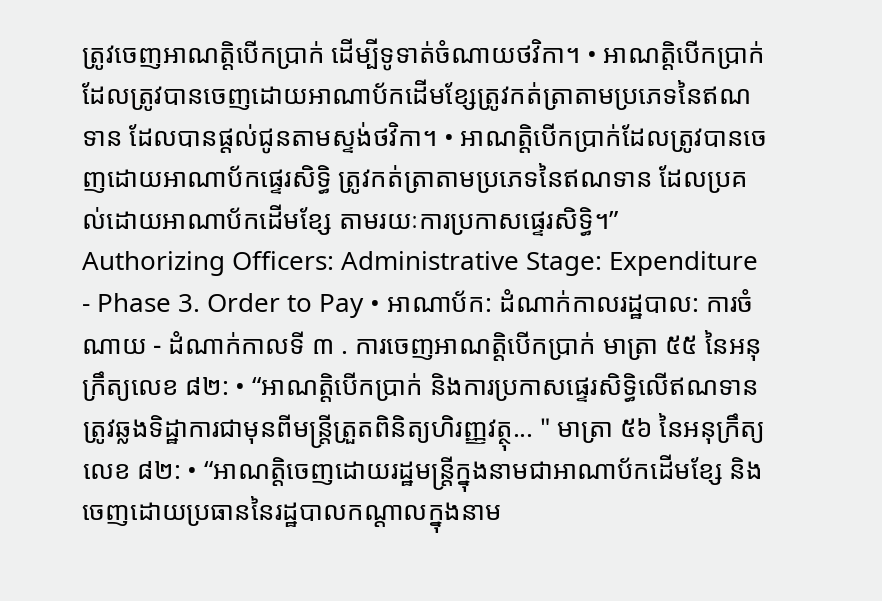ត្រូវចេញអាណត្តិបើកប្រាក់ ដើម្បីទូទាត់ចំណាយថវិកា។ • អាណត្តិបើកប្រាក់ដែលត្រូវបានចេញដោយអាណាប័កដើមខ្សែត្រូវកត់ត្រាតាមប្រភេទនៃឥណទាន ដែលបានផ្តល់ជូនតាមស្ទង់ថវិកា។ • អាណតិ្តបើកបា្រក់ដែលត្រូវបានចេញដោយអាណាប័កផ្ទេរសិទ្ធិ ត្រូវកត់ត្រាតាមប្រភេទនៃឥណទាន ដែលប្រគល់ដោយអាណាប័កដើមខ្សែ តាមរយៈការប្រកាសផ្ទេរសិទ្ធិ។”
Authorizing Officers: Administrative Stage: Expenditure - Phase 3. Order to Pay • អាណាប័ក: ដំណាក់កាលរដ្ឋបាល: ការចំណាយ - ដំណាក់កាលទី ៣ . ការចេញអាណត្តិបើកប្រាក់ មាត្រា ៥៥ នៃអនុក្រឹត្យលេខ ៨២: • “អាណត្តិបើកប្រាក់ និងការប្រកាសផ្ទេរសិទ្ធិលើឥណទាន ត្រូវឆ្លងទិដ្ឋាការជាមុនពីមន្រ្តីត្រួតពិនិត្យហិរញ្ញវត្ថុ... " មាត្រា ៥៦ នៃអនុក្រឹត្យលេខ ៨២: • “អាណត្តិចេញដោយរដ្ឋមន្រ្តីក្នុងនាមជាអាណាប័កដើមខ្សែ និងចេញដោយប្រធាននៃរដ្ឋបាលកណ្តាលក្នុងនាម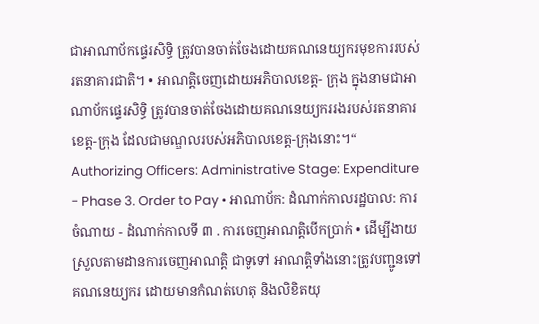ជាអាណាប័កផ្ទេរសិទ្ធិ ត្រូវបានចាត់ចែងដោយគណនេយ្យករមុខការរបស់រតនាគារជាតិ។ • អាណត្តិចេញដោយអភិបាលខេត្ត- ក្រុង ក្នុងនាមជាអាណាប័កផ្ទេរសិទ្ធិ ត្រូវបានចាត់ចែងដោយគណនេយ្យកររងរបស់រតនាគារខេត្ត-ក្រុង ដែលជាមណ្ឌលរបស់អភិបាលខេត្ត-ក្រុងនោះ។“
Authorizing Officers: Administrative Stage: Expenditure - Phase 3. Order to Pay • អាណាប័ក: ដំណាក់កាលរដ្ឋបាល: ការចំណាយ - ដំណាក់កាលទី ៣ . ការចេញអាណត្តិបើកប្រាក់ • ដើម្បីងាយស្រួលតាមដានការចេញអាណត្តិ ជាទូទៅ អាណត្តិទាំងនោះត្រូវបញ្ជូនទៅគណនេយ្យករ ដោយមានកំណត់ហេតុ និងលិខិតយុ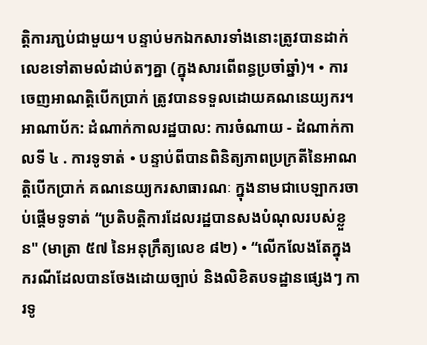ត្តិការភា្ជប់ជាមួយ។ បន្ទាប់មកឯកសារទាំងនោះត្រូវបានដាក់លេខទៅតាមលំដាប់តៗគ្នា (ក្នុងសារពើពន្ធប្រចាំឆ្នាំ)។ • ការចេញអាណត្តិបើកប្រាក់ ត្រូវបានទទួលដោយគណនេយ្យករ។
អាណាប័ក: ដំណាក់កាលរដ្ឋបាល: ការចំណាយ - ដំណាក់កាលទី ៤ . ការទូទាត់ • បន្ទាប់ពីបានពិនិត្យភាពប្រក្រតីនៃអាណត្តិបើកប្រាក់ គណនេយ្យករសាធារណៈ ក្នុងនាមជាបេឡាករចាប់ផ្តើមទូទាត់ “ប្រតិបត្តិការដែលរដ្ឋបានសងបំណុលរបស់ខ្លួន" (មាត្រា ៥៧ នៃអនុក្រឹត្យលេខ ៨២) • “លើកលែងតែក្នុងករណីដែលបានចែងដោយច្បាប់ និងលិខិតបទដ្ឋានផ្សេងៗ ការទូ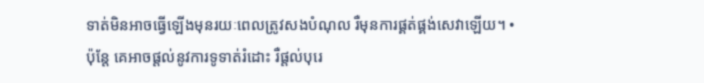ទាត់មិនអាចធ្វើឡើងមុនរយៈពេលត្រូវសងបំណុល រឺមុនការផ្គត់ផ្គង់សេវាឡើយ។ • ប៉ុន្តែ គេអាចផ្តល់នូវការទូទាត់រំដោះ រឺផ្តល់បុរេ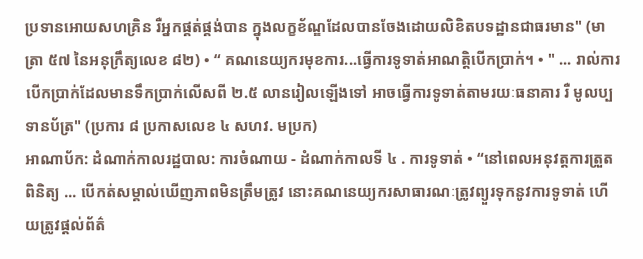ប្រទានអោយសហគ្រិន រឺអ្នកផ្គត់ផ្គង់បាន ក្នុងលក្ខខ័ណ្ឌដែលបានចែងដោយលិខិតបទដ្ឋានជាធរមាន" (មាត្រា ៥៧ នៃអនុក្រឹត្យលេខ ៨២) • “ គណនេយ្យករមុខការ...ធ្វើការទូទាត់អាណត្តិបើកប្រាក់។ • " ... រាល់ការបើកប្រាក់ដែលមានទឹកប្រាក់លើសពី ២.៥ លានរៀលឡើងទៅ អាចធ្វើការទូទាត់តាមរយៈធនាគារ រឺ មូលប្បទានប័ត្រ" (ប្រការ ៨ ប្រកាសលេខ ៤ សហវ. មប្រក)
អាណាប័ក: ដំណាក់កាលរដ្ឋបាល: ការចំណាយ - ដំណាក់កាលទី ៤ . ការទូទាត់ • “នៅពេលអនុវត្តការត្រួតពិនិត្យ ... បើកត់សម្គាល់ឃើញភាពមិនត្រឹមត្រូវ នោះគណនេយ្យករសាធារណៈត្រូវព្យួរទុកនូវការទូទាត់ ហើយត្រូវផ្តល់ព័ត៌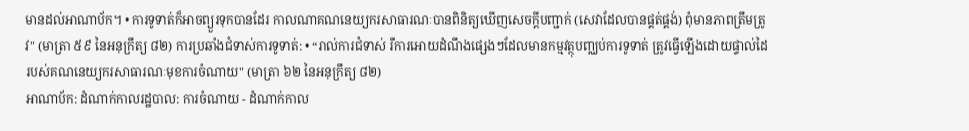មានដល់អាណាប័ក។ • ការទូទាត់ក៏អាចព្យួរទុកបានដែរ កាលណាគណនេយ្យករសាធារណៈបានពិនិត្យឃើញសេចក្តីបញ្ជាក់ (សេវាដែលបានផ្គត់ផ្គង់) ពុំមានភាពត្រឹមត្រូវ" (មាត្រា ៥៩ នៃអនុក្រឹត្យ ៨២) ការប្រឆាំងជំទាស់ការទូទាត់: • “រាល់ការជំទាស់ រឺការអោយដំណឹងផ្សេងៗដែលមានកម្មវត្ថុបញ្ឈប់ការទូទាត់ ត្រូវធ្វើឡើងដោយផ្ទាល់ដៃរបស់គណនេយ្យករសាធារណៈមុខការចំណាយ" (មាត្រា ៦២ នៃអនុក្រឹត្យ ៨២)
អាណាប័ក: ដំណាក់កាលរដ្ឋបាល: ការចំណាយ - ដំណាក់កាល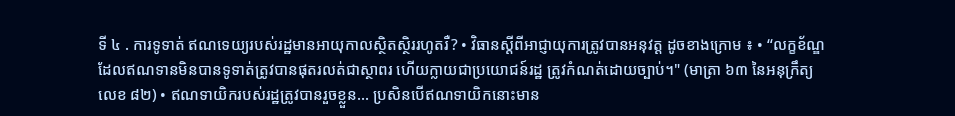ទី ៤ . ការទូទាត់ ឥណទេយ្យរបស់រដ្ឋមានអាយុកាលស្ថិតស្ថិររហូតរឺ? • វិធានស្តីពីអាជ្ញាយុការត្រូវបានអនុវត្ត ដូចខាងក្រោម ៖ • “លក្ខខ័ណ្ឌ ដែលឥណទានមិនបានទូទាត់ត្រូវបានផុតរលត់ជាស្ថាពរ ហើយក្លាយជាប្រយោជន៍រដ្ឋ ត្រូវកំណត់ដោយច្បាប់។" (មាត្រា ៦៣ នៃអនុក្រឹត្យលេខ ៨២) • ឥណទាយិករបស់រដ្ឋត្រូវបានរួចខ្លួន... ប្រសិនបើឥណទាយិកនោះមាន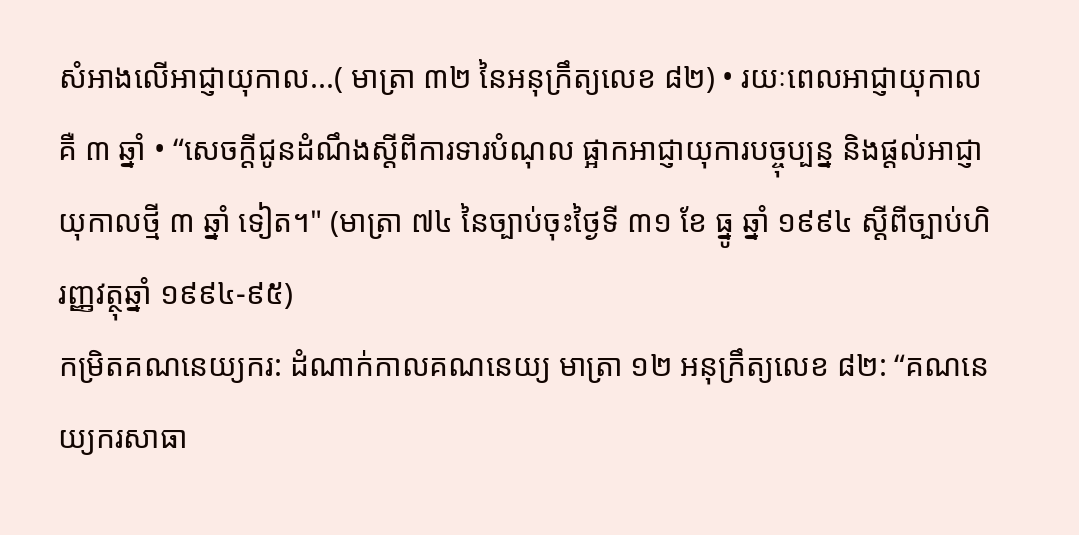សំអាងលើអាជ្ញាយុកាល...( មាត្រា ៣២ នៃអនុក្រឹត្យលេខ ៨២) • រយៈពេលអាជ្ញាយុកាល គឺ ៣ ឆ្នាំ • “សេចក្តីជូនដំណឹងស្តីពីការទារបំណុល ផ្អាកអាជ្ញាយុការបច្ចុប្បន្ន និងផ្តល់អាជ្ញាយុកាលថ្មី ៣ ឆ្នាំ ទៀត។" (មាត្រា ៧៤ នៃច្បាប់ចុះថ្ងៃទី ៣១ ខែ ធ្នូ ឆ្នាំ ១៩៩៤ ស្តីពីច្បាប់ហិរញ្ញវត្ថុឆ្នាំ ១៩៩៤-៩៥)
កម្រិតគណនេយ្យករ: ដំណាក់កាលគណនេយ្យ មាត្រា ១២ អនុក្រឹត្យលេខ ៨២: “គណនេយ្យករសាធា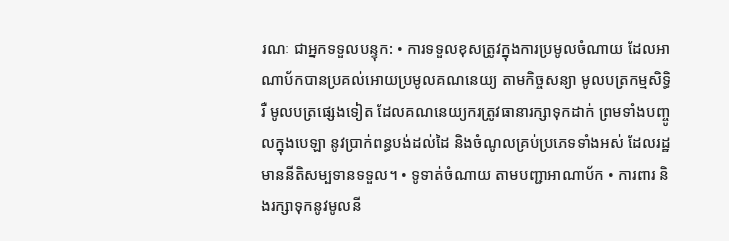រណៈ ជាអ្នកទទួលបន្ទុក: • ការទទួលខុសត្រូវក្នុងការប្រមូលចំណាយ ដែលអាណាប័កបានប្រគល់អោយប្រមូលគណនេយ្យ តាមកិច្ចសន្យា មូលបត្រកម្មសិទ្ធិ រឺ មូលបត្រផ្សេងទៀត ដែលគណនេយ្យករត្រូវធានារក្សាទុកដាក់ ព្រមទាំងបញ្ចូលក្នុងបេឡា នូវប្រាក់ពន្ធបង់ដល់ដៃ និងចំណូលគ្រប់ប្រភេទទាំងអស់ ដែលរដ្ឋមាននីតិសម្បទានទទួល។ • ទូទាត់ចំណាយ តាមបញ្ជាអាណាប័ក • ការពារ និងរក្សាទុកនូវមូលនី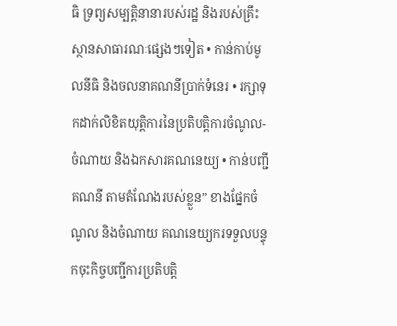ធិ ទ្រព្យសម្បត្តិនានារបស់រដ្ឋ និងរបស់គ្រឹះស្ថានសាធារណៈផ្សេងៗទៀត • កាន់កាប់មូលនីធិ និងចលនាគណនីប្រាក់ទំនេរ • រក្សាទុកដាក់លិខិតយុត្តិការនៃប្រតិបត្តិការចំណូល-ចំណាយ និងឯកសារគណនេយ្យ • កាន់បញ្ជីគណនី តាមតំណែងរបស់ខ្លួន” ខាងផ្នែកចំណូល និងចំណាយ គណនេយ្យករទទួលបន្ទុកចុះកិច្ចបញ្ជីការប្រតិបត្តិ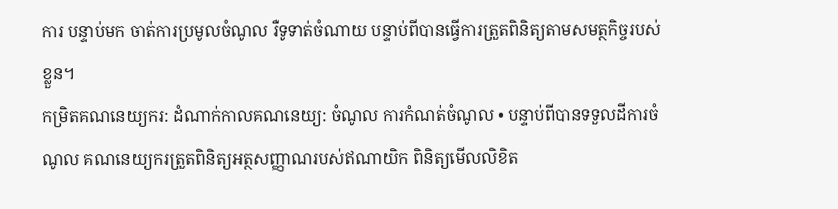ការ បន្ទាប់មក ចាត់ការប្រមូលចំណូល រឺទូទាត់ចំណាយ បន្ទាប់ពីបានធ្វើការត្រួតពិនិត្យតាមសមត្ថកិច្ចរបស់ខ្លួន។
កម្រិតគណនេយ្យករ: ដំណាក់កាលគណនេយ្យ: ចំណូល ការកំណត់ចំណូល • បន្ទាប់ពីបានទទួលដីការចំណូល គណនេយ្យករត្រួតពិនិត្យអត្ថសញ្ញាណរបស់ឥណាយិក ពិនិត្យមើលលិខិត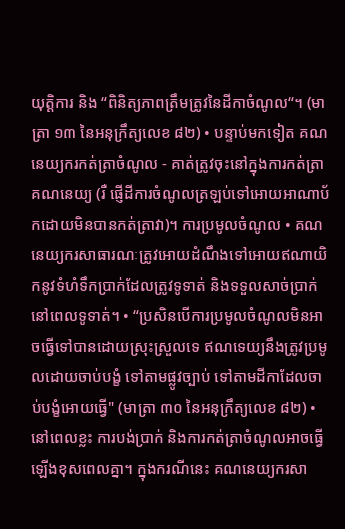យុត្តិការ និង “ពិនិត្យភាពត្រឹមត្រូវនៃដីកាចំណូល“។ (មាត្រា ១៣ នៃអនុក្រឹត្យលេខ ៨២) • បន្ទាប់មកទៀត គណនេយ្យករកត់ត្រាចំណូល - គាត់ត្រូវចុះនៅក្នុងការកត់ត្រាគណនេយ្យ (រឺ ផ្ញើដីការចំណូលត្រឡប់ទៅអោយអាណាប័កដោយមិនបានកត់ត្រាវា)។ ការប្រមូលចំណូល • គណនេយ្យករសាធារណៈត្រូវអោយដំណឹងទៅអោយឥណាយិកនូវទំហំទឹកប្រាក់ដែលត្រូវទូទាត់ និងទទួលសាច់ប្រាក់នៅពេលទូទាត់។ • “ប្រសិនបើការប្រមូលចំណូលមិនអាចធ្វើទៅបានដោយស្រុះស្រួលទេ ឥណទេយ្យនឹងត្រូវប្រមូលដោយចាប់បង្ខំ ទៅតាមផ្លូវច្បាប់ ទៅតាមដីកាដែលចាប់បង្ខំអោយធ្វើ" (មាត្រា ៣០ នៃអនុក្រឹត្យលេខ ៨២) • នៅពេលខ្លះ ការបង់ប្រាក់ និងការកត់ត្រាចំណូលអាចធ្វើឡើងខុសពេលគ្នា។ ក្នុងករណីនេះ គណនេយ្យករសា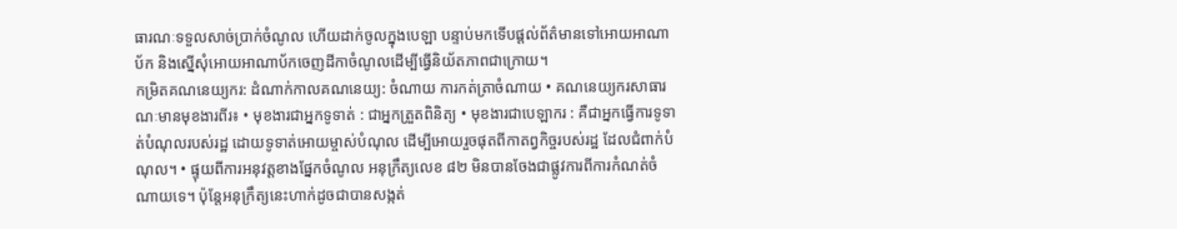ធារណៈទទួលសាច់ប្រាក់ចំណូល ហើយដាក់ចូលក្នុងបេឡា បន្ទាប់មកទើបផ្តល់ព័ត៌មានទៅអោយអាណាប័ក និងស្នើសុំអោយអាណាប័កចេញដីកាចំណូលដើម្បីធ្វើនិយ័តភាពជាក្រោយ។
កម្រិតគណនេយ្យករ: ដំណាក់កាលគណនេយ្យ: ចំណាយ ការកត់ត្រាចំណាយ • គណនេយ្យករសាធារណៈមានមុខងារពីរ៖ • មុខងារជាអ្នកទូទាត់ : ជាអ្នកត្រួតពិនិត្យ • មុខងារជាបេឡាករ : គឺជាអ្នកធ្វើការទូទាត់បំណុលរបស់រដ្ឋ ដោយទូទាត់អោយម្ចាស់បំណុល ដើម្បីអោយរួចផុតពីកាតព្វកិច្ចរបស់រដ្ឋ ដែលជំពាក់បំណុល។ • ផ្ទុយពីការអនុវត្តខាងផ្នែកចំណូល អនុក្រឹត្យលេខ ៨២ មិនបានចែងជាផ្លូវការពីការកំណត់ចំណាយទេ។ ប៉ុន្តែអនុក្រឹត្យនេះហាក់ដូចជាបានសង្កត់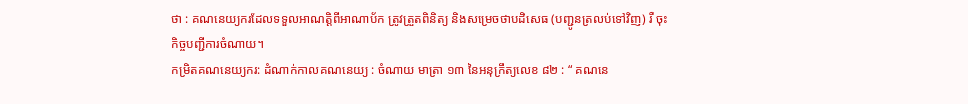ថា : គណនេយ្យករដែលទទួលអាណត្តិពីអាណាប័ក ត្រូវត្រួតពិនិត្យ និងសម្រេចថាបដិសេធ (បញ្ជូនត្រលប់ទៅវិញ) រឺ ចុះកិច្ចបញ្ជីការចំណាយ។
កម្រិតគណនេយ្យករ: ដំណាក់កាលគណនេយ្យ : ចំណាយ មាត្រា ១៣ នៃអនុក្រឹត្យលេខ ៨២ : “ គណនេ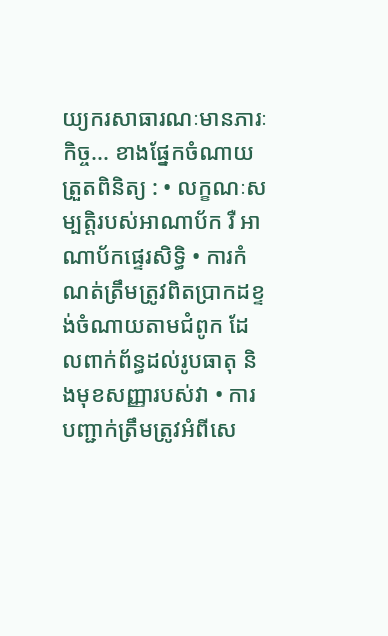យ្យករសាធារណៈមានភារៈកិច្ច... ខាងផ្នែកចំណាយ ត្រួតពិនិត្យ : • លក្ខណៈសម្បត្តិរបស់អាណាប័ក រឺ អាណាប័កផ្ទេរសិទ្ធិ • ការកំណត់ត្រឹមត្រូវពិតប្រាកដខ្ទង់ចំណាយតាមជំពូក ដែលពាក់ព័ន្ធដល់រូបធាតុ និងមុខសញ្ញារបស់វា • ការបញ្ជាក់ត្រឹមត្រូវអំពីសេ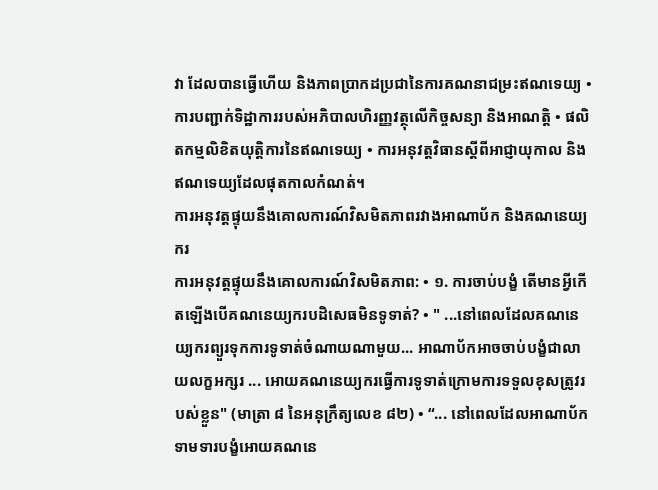វា ដែលបានធ្វើហើយ និងភាពប្រាកដប្រជានៃការគណនាជម្រះឥណទេយ្យ • ការបញ្ជាក់ទិដ្ឋាការរបស់អភិបាលហិរញ្ញវត្ថុលើកិច្ចសន្យា និងអាណត្តិ • ផលិតកម្មលិខិតយុត្តិការនៃឥណទេយ្យ • ការអនុវត្តវិធានស្តីពីអាជ្ញាយុកាល និងឥណទេយ្យដែលផុតកាលកំណត់។
ការអនុវត្តផ្ទុយនឹងគោលការណ៍វិសមិតភាពរវាងអាណាប័ក និងគណនេយ្យករ
ការអនុវត្តផ្ទុយនឹងគោលការណ៍វិសមិតភាព: • ១. ការចាប់បង្ខំ តើមានអ្វីកើតឡើងបើគណនេយ្យករបដិសេធមិនទូទាត់? • " ...នៅពេលដែលគណនេយ្យករព្យួរទុកការទូទាត់ចំណាយណាមួយ... អាណាប័កអាចចាប់បង្ខំជាលាយលក្ខអក្សរ ... អោយគណនេយ្យករធ្វើការទូទាត់ក្រោមការទទួលខុសត្រូវរបស់ខ្លួន" (មាត្រា ៨ នៃអនុក្រឹត្យលេខ ៨២) • “... នៅពេលដែលអាណាប័កទាមទារបង្ខំអោយគណនេ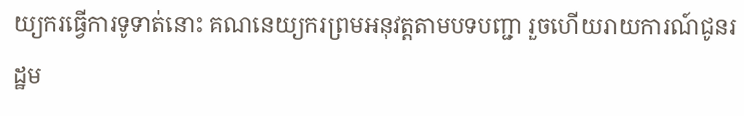យ្យករធ្វើការទូទាត់នោះ គណនេយ្យករព្រមអនុវត្តតាមបទបញ្ជា រួចហើយរាយការណ៍ជូនរដ្ឋម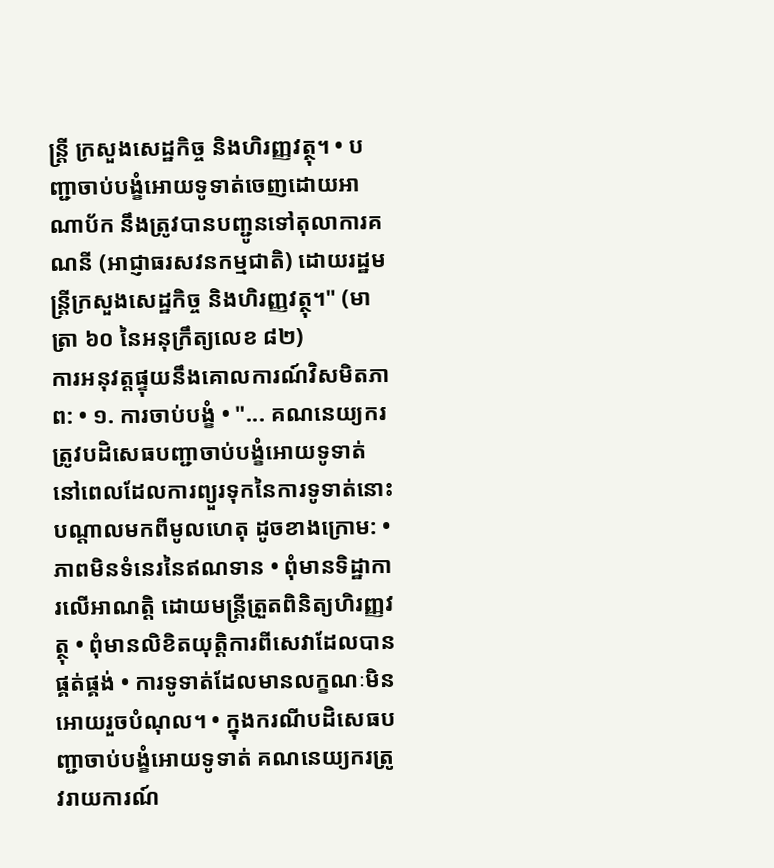ន្រ្តី ក្រសួងសេដ្ឋកិច្ច និងហិរញ្ញវត្ថុ។ • បញ្ជាចាប់បង្ខំអោយទូទាត់ចេញដោយអាណាប័ក នឹងត្រូវបានបញ្ជូនទៅតុលាការគណនី (អាជ្ញាធរសវនកម្មជាតិ) ដោយរដ្ឋមន្រ្តីក្រសួងសេដ្ឋកិច្ច និងហិរញ្ញវត្ថុ។" (មាត្រា ៦០ នៃអនុក្រឹត្យលេខ ៨២)
ការអនុវត្តផ្ទុយនឹងគោលការណ៍វិសមិតភាព: • ១. ការចាប់បង្ខំ • "... គណនេយ្យករត្រូវបដិសេធបញ្ជាចាប់បង្ខំអោយទូទាត់ នៅពេលដែលការព្យួរទុកនៃការទូទាត់នោះ បណ្តាលមកពីមូលហេតុ ដូចខាងក្រោម: • ភាពមិនទំនេរនៃឥណទាន • ពុំមានទិដ្ឋាការលើអាណត្តិ ដោយមន្រ្តីត្រួតពិនិត្យហិរញ្ញវត្ថុ • ពុំមានលិខិតយុត្តិការពីសេវាដែលបានផ្គត់ផ្គង់ • ការទូទាត់ដែលមានលក្ខណៈមិនអោយរួចបំណុល។ • ក្នុងករណីបដិសេធបញ្ជាចាប់បង្ខំអោយទូទាត់ គណនេយ្យករត្រូវរាយការណ៍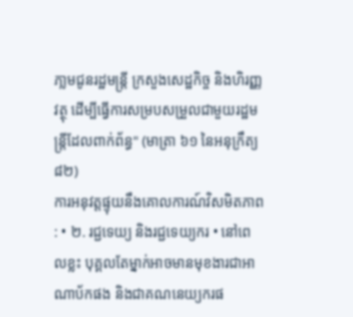ភា្លមជូនរដ្ឋមន្រ្តី ក្រសួងសេដ្ឋកិច្ច និងហិរញ្ញវត្ថុ ដើម្បីធ្វើការសម្របសម្រួលជាមួយរដ្ឋមន្រ្តីដែលពាក់ព័ន្ធ" (មាត្រា ៦១ នៃអនុក្រឹត្យ ៨២)
ការអនុវត្តផ្ទុយនឹងគោលការណ៍វិសមិតភាព : • ២. រជ្ជទេយ្យ និងរជ្ជទេយ្យករ • នៅពេលខ្លះ បុគ្គលតែម្នាក់អាចមានមុខងារជាអាណាប័កផង និងជាគណនេយ្យករផ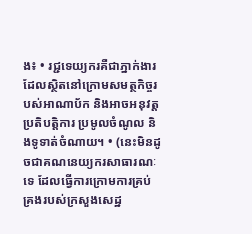ង៖ • រជ្ជទេយ្យករគឺជាភ្នាក់ងារដែលស្ថិតនៅក្រោមសមត្ថកិច្ចរបស់អាណាប័ក និងអាចអនុវត្តប្រតិបត្តិការ ប្រមូលចំណូល និងទូទាត់ចំណាយ។ • (នេះមិនដូចជាគណនេយ្យករសាធារណៈទេ ដែលធ្វើការក្រោមការគ្រប់គ្រងរបស់ក្រសួងសេដ្ឋ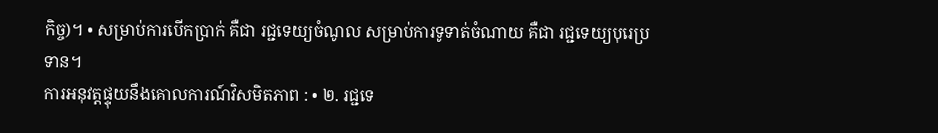កិច្ច)។ • សម្រាប់ការបើកប្រាក់ គឺជា រជ្ជទេយ្យចំណូល សម្រាប់ការទូទាត់ចំណាយ គឺជា រជ្ជទេយ្យបុរេប្រទាន។
ការអនុវត្តផ្ទុយនឹងគោលការណ៍វិសមិតភាព : • ២. រជ្ជទេ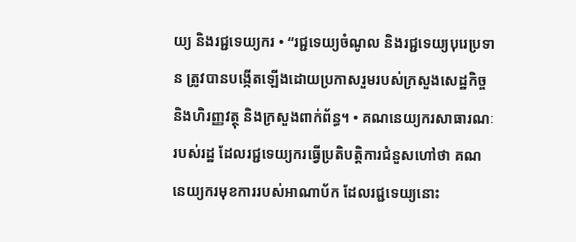យ្យ និងរជ្ជទេយ្យករ • “រជ្ជទេយ្យចំណូល និងរជ្ជទេយ្យបុរេប្រទាន ត្រូវបានបង្កើតឡើងដោយប្រកាសរួមរបស់ក្រសួងសេដ្ឋកិច្ច និងហិរញ្ញវត្ថុ និងក្រសួងពាក់ព័ន្ធ។ • គណនេយ្យករសាធារណៈរបស់រដ្ឋ ដែលរជ្ជទេយ្យករធ្វើប្រតិបត្តិការជំនួសហៅថា គណនេយ្យករមុខការរបស់អាណាប័ក ដែលរជ្ជទេយ្យនោះ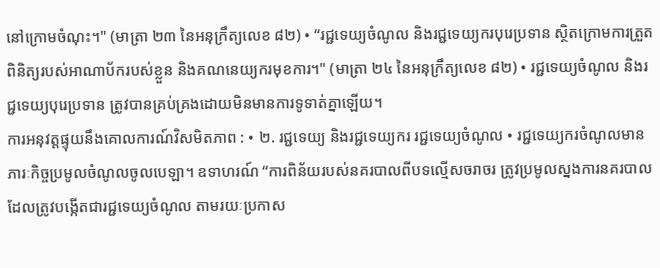នៅក្រោមចំណុះ។" (មាត្រា ២៣ នៃអនុក្រឹត្យលេខ ៨២) • “រជ្ជទេយ្យចំណូល និងរជ្ជទេយ្យករបុរេប្រទាន ស្ថិតក្រោមការត្រួតពិនិត្យរបស់អាណាប័ករបស់ខ្លួន និងគណនេយ្យករមុខការ។" (មាត្រា ២៤ នៃអនុក្រឹត្យលេខ ៨២) • រជ្ជទេយ្យចំណូល និងរជ្ជទេយ្យបុរេប្រទាន ត្រូវបានគ្រប់គ្រងដោយមិនមានការទូទាត់គ្នាឡើយ។
ការអនុវត្តផ្ទុយនឹងគោលការណ៍វិសមិតភាព : • ២. រជ្ជទេយ្យ និងរជ្ជទេយ្យករ រជ្ជទេយ្យចំណូល • រជ្ជទេយ្យករចំណូលមានភារៈកិច្ចប្រមូលចំណូលចូលបេឡា។ ឧទាហរណ៍ “ការពិន័យរបស់នគរបាលពីបទល្មើសចរាចរ ត្រូវប្រមូលស្នងការនគរបាល ដែលត្រូវបង្កើតជារជ្ជទេយ្យចំណូល តាមរយៈប្រកាស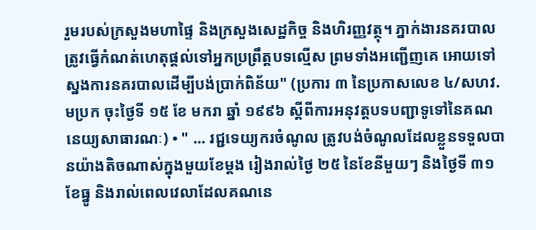រួមរបស់ក្រសួងមហាផ្ទៃ និងក្រសួងសេដ្ឋកិច្ច និងហិរញ្ញវត្ថុ។ ភ្នាក់ងារនគរបាលត្រូវធ្វើកំណត់ហេតុផ្តល់ទៅអ្នកប្រព្រឹត្តបទល្មើស ព្រមទាំងអញ្ជើញគេ អោយទៅស្នងការនគរបាលដើម្បីបង់ប្រាក់ពិន័យ" (ប្រការ ៣ នៃប្រកាសលេខ ៤/សហវ.មប្រក ចុះថ្ងៃទី ១៥ ខែ មករា ឆ្នាំ ១៩៩៦ ស្តីពីការអនុវត្តបទបញ្ជាទូទៅនៃគណនេយ្យសាធារណៈ) • " ... រជ្ជទេយ្យករចំណូល ត្រូវបង់ចំណូលដែលខ្លួនទទួលបានយ៉ាងតិចណាស់ក្នុងមួយខែម្តង រៀងរាល់ថ្ងៃ ២៥ នៃខែនីមួយៗ និងថ្ងៃទី ៣១ ខែធ្នូ និងរាល់ពេលវេលាដែលគណនេ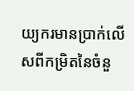យ្យករមានប្រាក់លើសពីកម្រិតនៃចំនួ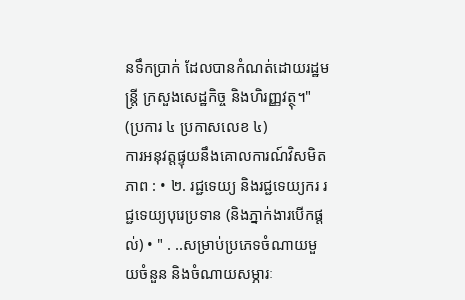នទឹកប្រាក់ ដែលបានកំណត់ដោយរដ្ឋមន្រ្តី ក្រសួងសេដ្ឋកិច្ច និងហិរញ្ញវត្ថុ។" (ប្រការ ៤ ប្រកាសលេខ ៤)
ការអនុវត្តផ្ទុយនឹងគោលការណ៍វិសមិតភាព : • ២. រជ្ជទេយ្យ និងរជ្ជទេយ្យករ រជ្ជទេយ្យបុរេប្រទាន (និងភ្នាក់ងារបើកផ្តល់) • " . ..សម្រាប់ប្រភេទចំណាយមួយចំនួន និងចំណាយសម្ភារៈ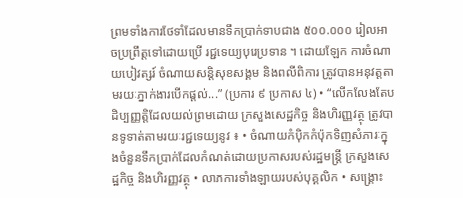ព្រមទាំងការថែទាំដែលមានទឹកប្រាក់ទាបជាង ៥០០.០០០ រៀលអាចប្រព្រឹត្តទៅដោយប្រើ រជ្ជទេយ្យបុរេប្រទាន ។ ដោយឡែក ការចំណាយបៀវត្សរ៍ ចំណាយសន្តិសុខសង្គម និងពលីពិការ ត្រូវបានអនុវត្តតាមរយៈភ្នាក់ងារបើកផ្តល់...” (ប្រការ ៩ ប្រកាស ៤) • “លើកលែងតែបដិប្បញ្ញត្តិដែលយល់ព្រមដោយ ក្រសួងសេដ្ឋកិច្ច និងហិរញ្ញវត្ថុ ត្រូវបានទូទាត់តាមរយៈរជ្ជទេយ្យនូវ ៖ • ចំណាយកំប៉ិកកំប៉ុកទិញសំភារៈក្នុងចំនួនទឹកប្រាក់ដែលកំណត់ដោយប្រកាសរបស់រដ្ឋមន្រ្តី ក្រសួងសេដ្ឋកិច្ច និងហិរញ្ញវត្ថុ • លាភការទាំងឡាយរបស់បុគ្គលិក • សង្រ្គោះ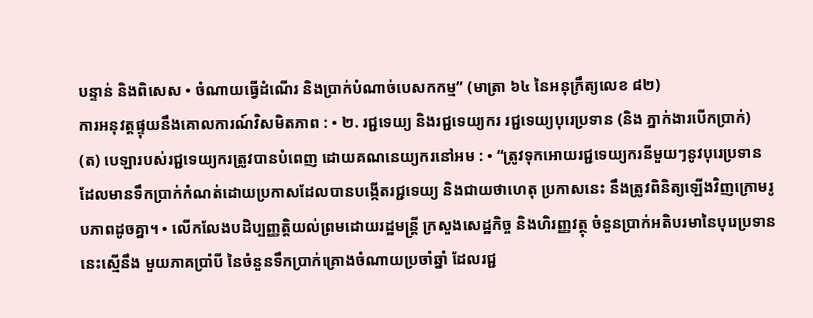បន្ទាន់ និងពិសេស • ចំណាយធ្វើដំណើរ និងប្រាក់បំណាច់បេសកកម្ម” (មាត្រា ៦៤ នៃអនុក្រឹត្យលេខ ៨២)
ការអនុវត្តផ្ទុយនឹងគោលការណ៍វិសមិតភាព : • ២. រជ្ជទេយ្យ និងរជ្ជទេយ្យករ រជ្ជទេយ្យបុរេប្រទាន (និង ភ្នាក់ងារបើកប្រាក់) (ត) បេឡារបស់រជ្ជទេយ្យករត្រូវបានបំពេញ ដោយគណនេយ្យករនៅអម : • “ត្រូវទុកអោយរជ្ជទេយ្យករនីមួយៗនូវបុរេប្រទានដែលមានទឹកប្រាក់កំណត់ដោយប្រកាសដែលបានបង្កើតរជ្ជទេយ្យ និងជាយថាហេតុ ប្រកាសនេះ នឹងត្រូវពិនិត្យឡើងវិញក្រោមរូបភាពដូចគ្នា។ • លើកលែងបដិប្បញ្ញត្តិយល់ព្រមដោយរដ្ឋមន្រ្តី ក្រសួងសេដ្ឋកិច្ច និងហិរញ្ញវត្ថុ ចំនួនប្រាក់អតិបរមានៃបុរេប្រទាននេះស្មើនឹង មួយភាគប្រាំបី នៃចំនួនទឹកប្រាក់គ្រោងចំណាយប្រចាំឆ្នាំ ដែលរជ្ជ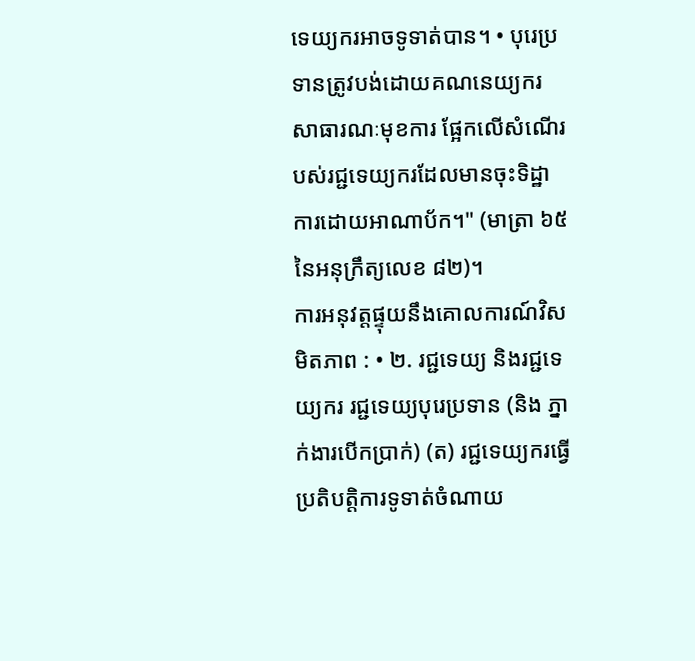ទេយ្យករអាចទូទាត់បាន។ • បុរេប្រទានត្រូវបង់ដោយគណនេយ្យករសាធារណៈមុខការ ផ្អែកលើសំណើរបស់រជ្ជទេយ្យករដែលមានចុះទិដ្ឋាការដោយអាណាប័ក។" (មាត្រា ៦៥ នៃអនុក្រឹត្យលេខ ៨២)។
ការអនុវត្តផ្ទុយនឹងគោលការណ៍វិសមិតភាព : • ២. រជ្ជទេយ្យ និងរជ្ជទេយ្យករ រជ្ជទេយ្យបុរេប្រទាន (និង ភ្នាក់ងារបើកប្រាក់) (ត) រជ្ជទេយ្យករធ្វើប្រតិបត្តិការទូទាត់ចំណាយ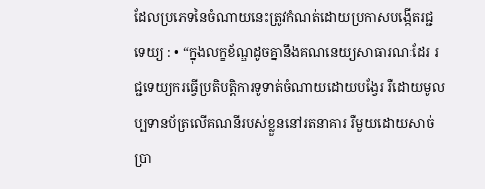ដែលប្រភេទនៃចំណាយនេះត្រូវកំណត់ដោយប្រកាសបង្កើតរជ្ជទេយ្យ : • “ក្នុងលក្ខខ័ណ្ឌដូចគ្នានឹងគណនេយ្យសាធារណៈដែរ រជ្ជទេយ្យករធ្វើប្រតិបត្តិការទូទាត់ចំណាយដោយបង្វែរ រឺដោយមូលប្បទានប័ត្រលើគណនីរបស់ខ្លួននៅរតនាគារ រឺមួយដោយសាច់ប្រា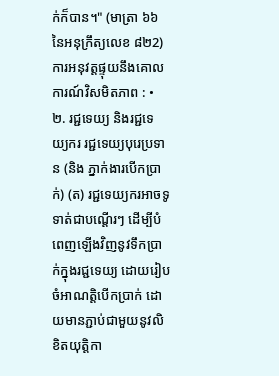ក់ក៏បាន។" (មាត្រា ៦៦ នៃអនុក្រឹត្យលេខ ៨២2)
ការអនុវត្តផ្ទុយនឹងគោលការណ៍វិសមិតភាព : • ២. រជ្ជទេយ្យ និងរជ្ជទេយ្យករ រជ្ជទេយ្យបុរេប្រទាន (និង ភ្នាក់ងារបើកប្រាក់) (ត) រជ្ជទេយ្យករអាចទូទាត់ជាបណ្តើរៗ ដើម្បីបំពេញឡើងវិញនូវទឹកប្រាក់ក្នុងរជ្ជទេយ្យ ដោយរៀបចំអាណត្តិបើកប្រាក់ ដោយមានភ្ជាប់ជាមួយនូវលិខិតយុត្តិកា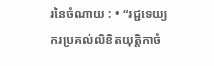រនៃចំណាយ : • “រជ្ជទេយ្យករប្រគល់លិខិតយុត្តិកាចំ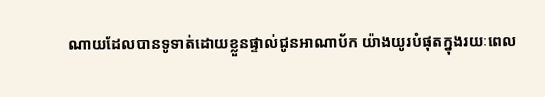ណាយដែលបានទូទាត់ដោយខ្លួនផ្ទាល់ជូនអាណាប័ក យ៉ាងយូរបំផុតក្នុងរយៈពេល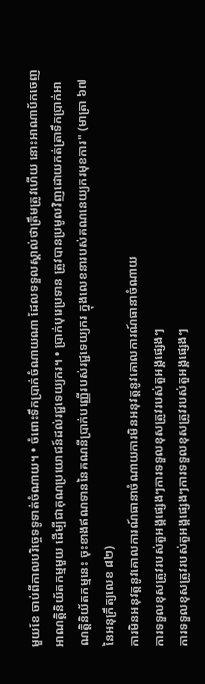មួយខែ ចាប់ពីកាលបរិច្ចេទទូទាត់ចំណាយ។ • ចំពោះទឹកប្រាក់ចំណាយណា ដែលទទួលស្គាល់ថាត្រឹមត្រូវហើយ នោះអាណាប័កចេញអាណត្តិនិយ័តកម្មមួយ ដើម្បីជាគុណប្រយោជន៍ដល់រជ្ជទេយ្យករ។ • ប្រាក់បុរេប្រទាន ត្រូវបានប្រមូលវិញដោយកត់ត្រាទឹកប្រាក់អាណត្តិនិយ័តកម្មនេះ ចុះខាងឥណទាននៃគណនីប្រាក់បញ្ញើរបស់រជ្ជទេយ្យករ ក្នុងលេខនារបស់គណនេយ្យករមុខការ" (មាត្រា ៦៧ នៃអនុក្រឹត្យលេខ ៨២)
ការមិនអនុវត្តនូវគោលការណ៍ធានាចំណាយការមិនអនុវត្តនូវគោលការណ៍ធានាចំណាយ
ការទទួលខុសត្រូវរបស់តួអង្គផ្សេងៗការទទួលខុសត្រូវរបស់តួអង្គផ្សេងៗ
ការទទួលខុសត្រូវរបស់តួអង្គផ្សេងៗការទទួលខុសត្រូវរបស់តួអង្គផ្សេងៗ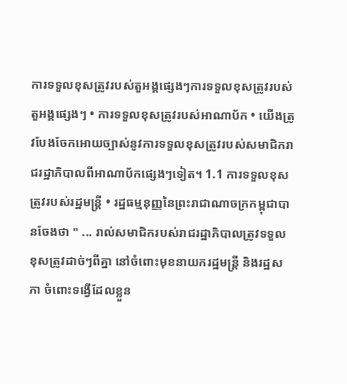ការទទួលខុសត្រូវរបស់តួអង្គផ្សេងៗការទទួលខុសត្រូវរបស់តួអង្គផ្សេងៗ • ការទទួលខុសត្រូវរបស់អាណាប័ក • យើងត្រូវបែងចែកអោយច្បាស់នូវការទទួលខុសត្រូវរបស់សមាជិករាជរដ្ឋាភិបាលពីអាណាប័កផ្សេងៗទៀត។ 1.1 ការទទួលខុសត្រូវរបស់រដ្ឋមន្រ្តី • រដ្ឋធម្មនុញ្ញនៃព្រះរាជាណាចក្រកម្ពុជាបានចែងថា " ... រាល់សមាជិករបស់រាជរដ្ឋាភិបាលត្រូវទទួលខុសត្រូវដាច់ៗពីគ្នា នៅចំពោះមុខនាយករដ្ឋមន្រ្តី និងរដ្ឋសភា ចំពោះទង្វើដែលខ្លួន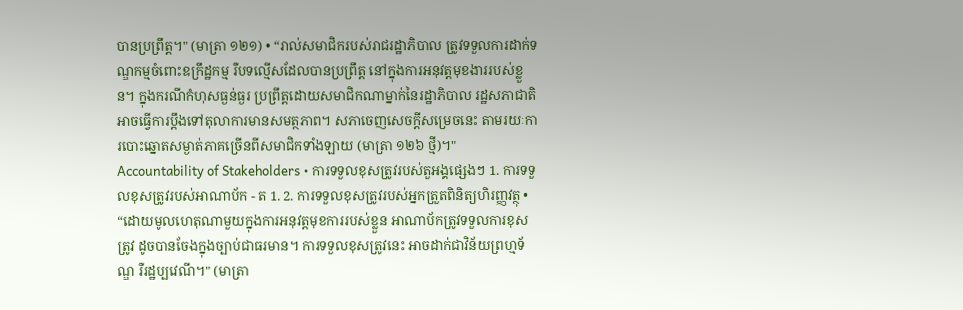បានប្រព្រឹត្ត។" (មាត្រា ១២១) • “រាល់សមាជិករបស់រាជរដ្ឋាភិបាល ត្រូវទទួលការដាក់ទណ្ឌកម្មចំពោះឧក្រឹដ្ឋកម្ម រឺបទល្មើសដែលបានប្រព្រឹត្ត នៅក្នុងការអនុវត្តមុខងាររបស់ខ្លួន។ ក្នុងករណីកំហុសធ្ងន់ធ្ងរ ប្រព្រឹត្តដោយសមាជិកណាម្នាក់នៃរដ្ឋាភិបាល រដ្ឋសភាជាតិអាចធ្វើការប្តឹងទៅតុលាការមានសមត្ថភាព។ សភាចេញសេចក្តីសម្រេចនេះ តាមរយៈការបោះឆ្នោតសម្ងាត់ភាគច្រើនពីសមាជិកទាំងឡាយ (មាត្រា ១២៦ ថ្មី)។"
Accountability of Stakeholders • ការទទួលខុសត្រូវរបស់តួអង្គផ្សេងៗ 1. ការទទួលខុសត្រូវរបស់អាណាប័ក - ត 1. 2. ការទទួលខុសត្រូវរបស់អ្នកត្រួតពិនិត្យហិរញ្ញវត្ថុ • “ដោយមូលហេតុណាមួយក្នុងការអនុវត្តមុខការរបស់ខ្លួន អាណាប័កត្រូវទទួលការខុសត្រូវ ដូចបានចែងក្នុងច្បាប់ជាធរមាន។ ការទទួលខុសត្រូវនេះ អាចដាក់ជាវិន័យព្រហ្មទ័ណ្ឌ រឺរដ្ឋប្បវេណី។" (មាត្រា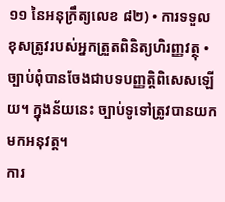១១ នៃអនុក្រឹត្យលេខ ៨២) • ការទទួលខុសត្រូវរបស់អ្នកត្រួតពិនិត្យហិរញ្ញវត្ថុ • ច្បាប់ពុំបានចែងជាបទបញ្ញត្តិពិសេសឡើយ។ ក្នុងន័យនេះ ច្បាប់ទូទៅត្រូវបានយកមកអនុវត្ត។
ការ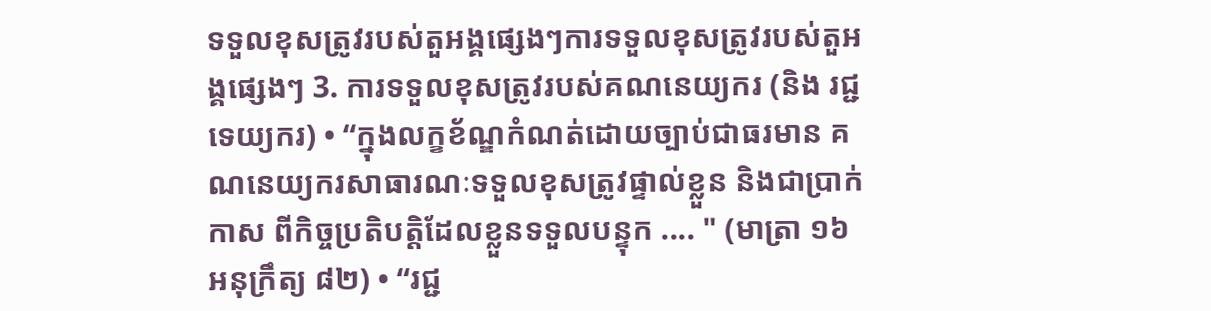ទទួលខុសត្រូវរបស់តួអង្គផ្សេងៗការទទួលខុសត្រូវរបស់តួអង្គផ្សេងៗ 3. ការទទួលខុសត្រូវរបស់គណនេយ្យករ (និង រជ្ជទេយ្យករ) • “ក្នុងលក្ខខ័ណ្ឌកំណត់ដោយច្បាប់ជាធរមាន គណនេយ្យករសាធារណៈទទួលខុសត្រូវផ្ទាល់ខ្លួន និងជាប្រាក់កាស ពីកិច្ចប្រតិបត្តិដែលខ្លួនទទួលបន្ទុក .... " (មាត្រា ១៦ អនុក្រឹត្យ ៨២) • “រជ្ជ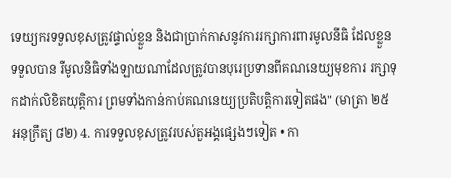ទេយ្យករទទួលខុសត្រូវផ្ទាល់ខ្លួន និងជាប្រាក់កាសនូវការរក្សាការពារមូលនីធិ ដែលខ្លួនទទួលបាន រឺមូលនិធិទាំងឡាយណាដែលត្រូវបានបុរេប្រទានពីគណនេយ្យមុខការ រក្សាទុកដាក់លិខិតយុត្តិការ ព្រមទាំងកាន់កាប់គណនេយ្យប្រតិបត្តិការទៀតផង" (មាត្រា ២៥ អនុក្រឹត្យ ៨២) 4. ការទទួលខុសត្រូវរបស់តួអង្គផ្សេងៗទៀត • កា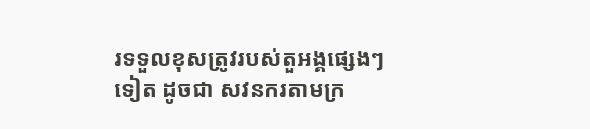រទទួលខុសត្រូវរបស់តួអង្គផ្សេងៗទៀត ដូចជា សវនករតាមក្រ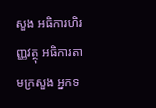សួង អធិការហិរញ្ញវត្ថុ អធិការតាមក្រសួង អ្នកទ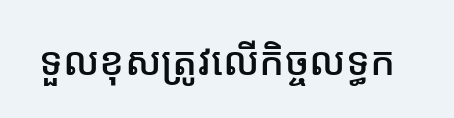ទួលខុសត្រូវលើកិច្ចលទ្ធក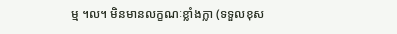ម្ម ។ល។ មិនមានលក្ខណៈខ្លាំងក្លា (ទទួលខុស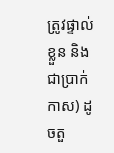ត្រូវផ្ទាល់ខ្លួន និងជាប្រាក់កាស) ដូចតួ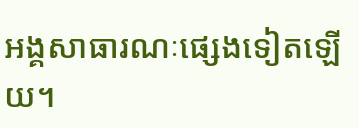អង្គសាធារណៈផ្សេងទៀតឡើយ។